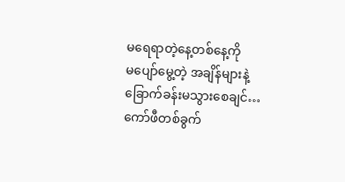မရေရာတဲ့နေ့တစ်နေ့ကို
မပျော်မွေ့တဲ့ အချိန်များနဲ့
ခြောက်ခန်းမသွားစေချင်…
ကော်ဖီတစ်ခွက်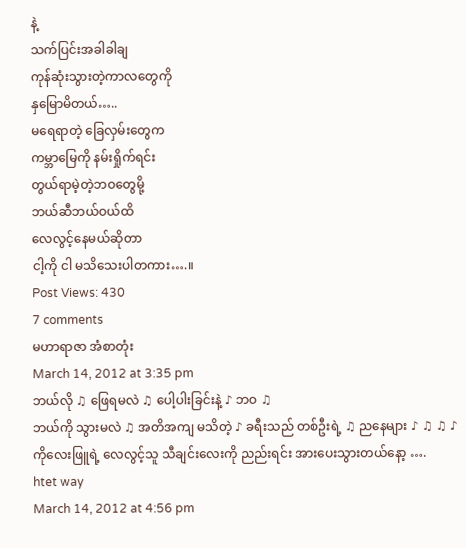နဲ့
သက်ပြင်းအခါခါချ
ကုန်ဆုံးသွားတဲ့ကာလတွေကို
နှမြောမိတယ်…..
မရေရာတဲ့ ခြေလှမ်းတွေက
ကမ္ဘာမြေကို နမ်းရှိုက်ရင်း
တွယ်ရာမဲ့တဲ့ဘဝတွေမို့
ဘယ်ဆီဘယ်ဝယ်ထိ
လေလွင့်နေမယ်ဆိုတာ
ငါ့ကို ငါ မသိသေးပါတကား….။
Post Views: 430
7 comments
မဟာရာဇာ အံစာတုံး
March 14, 2012 at 3:35 pm
ဘယ်လို ♫ ဖြေရမလဲ ♫ ပေါ့ပါးခြင်းနဲ့ ♪ ဘဝ ♫
ဘယ်ကို သွားမလဲ ♫ အတိအကျ မသိတဲ့ ♪ ခရီးသည် တစ်ဦးရဲ့ ♫ ညနေများ ♪ ♫ ♫ ♪
ကိုလေးဖြူရဲ့ လေလွင့်သူ သီချင်းလေးကို ညည်းရင်း အားပေးသွားတယ်နော့ ….
htet way
March 14, 2012 at 4:56 pm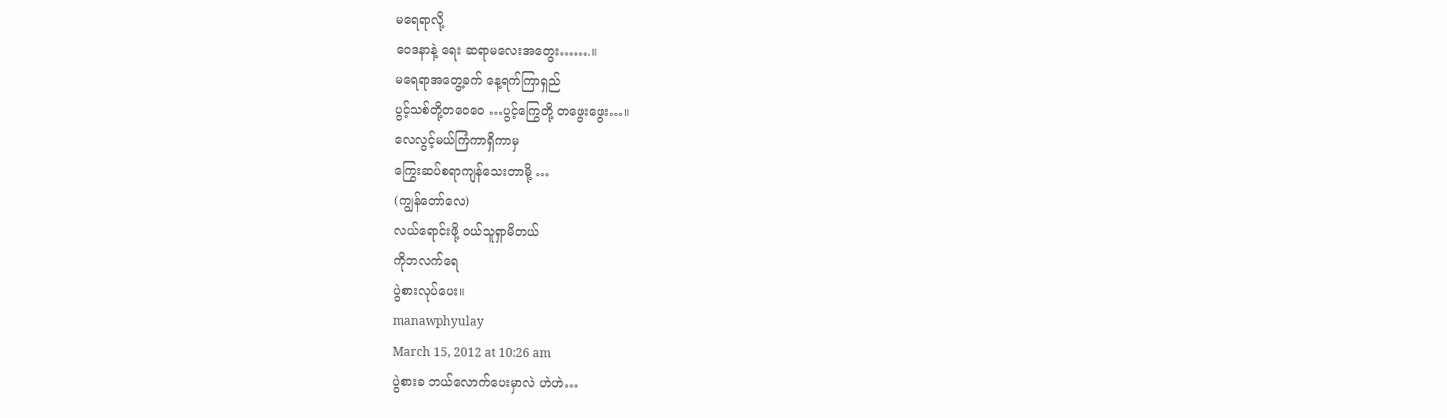မရေရာလို့
ဝေဒနာနဲ့ ရေး ဆရာမလေးအတွေး…….။
မရေရာအတွေ့ခက် နေ့ရက်ကြာရှည်
ပွင့်သစ်တို့တဝေဝေ …ပွင့်ကြွေတို့ တဖွေးဖွေး…။
လေလွင့်မယ်ကြံကာရှိကာမှ
ကြွေးဆပ်စရာကျန်သေးတာမို့ …
(ကျွန်တော်လေ)
လယ်ရောင်းဖို့ ဝယ်သူရှာမိတယ်
ကိုဘလက်ရေ
ပွဲစားလုပ်ပေး။
manawphyulay
March 15, 2012 at 10:26 am
ပွဲစားခ ဘယ်လောက်ပေးမှာလဲ ဟဲဟဲ…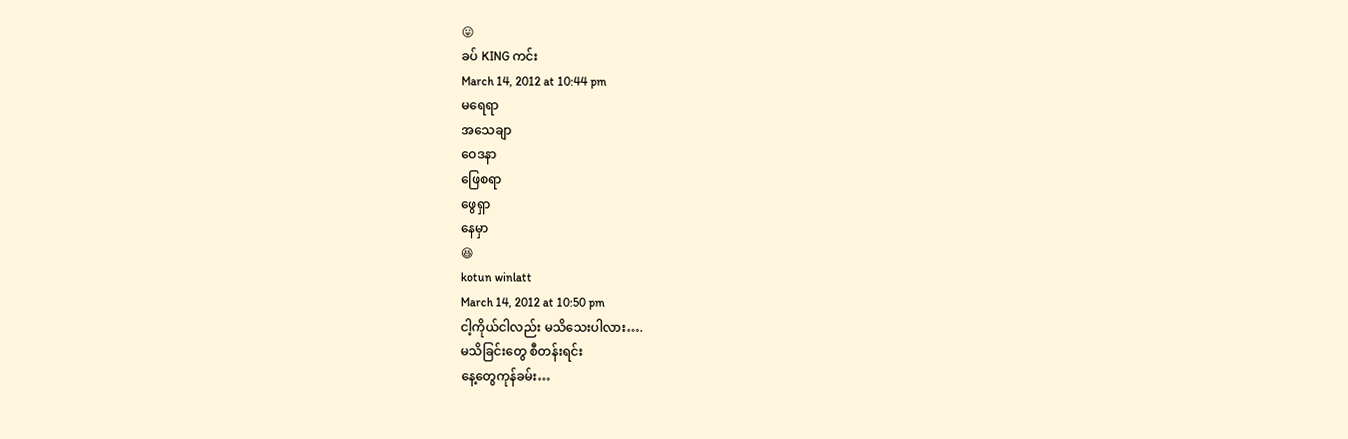😛
ခပ် KING ကင်း
March 14, 2012 at 10:44 pm
မရေရာ
အသေချာ
ဝေဒနာ
ဖြေစရာ
ဖွေရှာ
နေမှာ
😆
kotun winlatt
March 14, 2012 at 10:50 pm
ငါ့ကိုယ်ငါလည်း မသိသေးပါလား….
မသိခြင်းတွေ စီတန်းရင်း
နေ့တွေကုန်ခမ်း…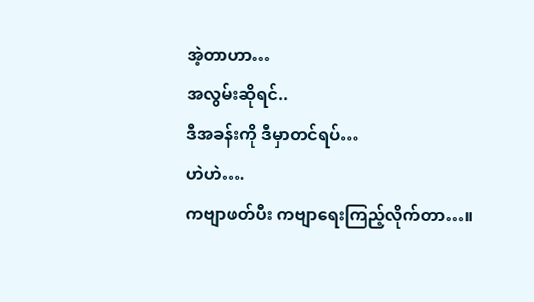အဲ့တာဟာ…
အလွမ်းဆိုရင်..
ဒီအခန်းကို ဒီမှာတင်ရပ်…
ဟဲဟဲ….
ကဗျာဖတ်ပီး ကဗျာရေးကြည့်လိုက်တာ…။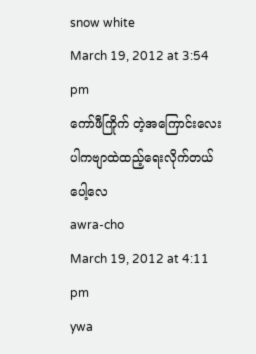snow white
March 19, 2012 at 3:54 pm
ကော်ဖီကြိုက် တဲ့အကြောင်းလေးပါကဗျာထဲထည့်ရေးလိုက်တယ်ပေါ့လေ
awra-cho
March 19, 2012 at 4:11 pm
ywa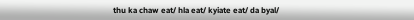thu ka chaw eat/ hla eat/ kyiate eat/ da byal/